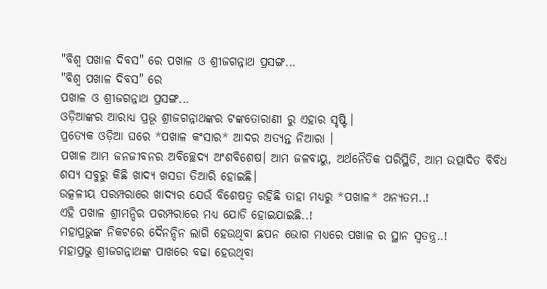"ବିଶ୍ବ ପଖାଳ ଦିବସ" ରେ ପଖାଳ ଓ ଶ୍ରୀଜଗନ୍ନାଥ ପ୍ରସଙ୍ଗ...
"ବିଶ୍ବ ପଖାଳ ଦିବସ" ରେ
ପଖାଳ ଓ ଶ୍ରୀଜଗନ୍ନାଥ ପ୍ରସଙ୍ଗ...
ଓଡ଼ିଆଙ୍କର ଆରାଧ୍ଯ ପ୍ରଭୂ ଶ୍ରୀଜଗନ୍ନାଥଙ୍କର ଟଙ୍କତୋରାଣୀ ରୁ ଏହାର ସୃଷ୍ଟି ।
ପ୍ରତ୍ୟେକ ଓଡ଼ିଆ ଘରେ *ପଖାଳ କଂସାର* ଆଦର ଅତ୍ୟନ୍ତ ନିଆରା ।
ପଖାଳ ଆମ ଜନଜୀବନର ଅବିଚ୍ଛେଦ୍ୟ ଅଂଶବିଶେଷ। ଆମ ଜଳବାୟୁ, ଅର୍ଥନୈତିକ ପରିସ୍ଥିତି, ଆମ ଉତ୍ପାଦିତ ବିବିଧ ଶସ୍ୟ ସବୁରୁ କିଛି ଖାଦ୍ୟ ଖସଡା ତିଆରି ହୋଇଛି।
ଉତ୍କଳୀୟ ପରମ୍ପରାରେ ଖାଦ୍ୟର ଯେଉଁ ବିଶେଷତ୍ୱ ରହିଛି ତାହା ମଧ୍ୟରୁ *ପଖାଳ* ଅନ୍ୟତମ..!
ଏହି ପଖାଳ ଶ୍ରୀମନ୍ଦିର ପରମ୍ପରାରେ ମଧ୍ୟ ଯୋଡି ହୋଇଯାଇଛି..!
ମହାପ୍ରଭୁଙ୍କ ନିକଟରେ ଦୈନନ୍ଦିନ ଲାଗି ହେଉଥିବା ଛପନ ଭୋଗ ମଧ୍ୟରେ ପଖାଳ ର ସ୍ଥାନ ସ୍ୱତନ୍ତ୍ର..!
ମହାପ୍ରଭୁ ଶ୍ରୀଜଗନ୍ନାଥଙ୍କ ପାଖରେ ବଢା ହେଉଥିବା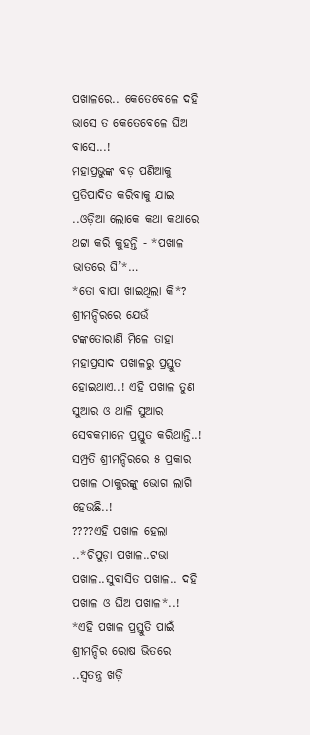ପଖାଳରେ.. କେତେବେଳେ ଦହି ଭାସେ ତ କେତେବେଳେ ଘିଅ ବାସେ...!
ମହାପ୍ରଭୁଙ୍କ ବଡ଼ ପଣିଆକୁ ପ୍ରତିପାଦିତ କରିବାକୁ ଯାଇ ..ଓଡ଼ିଆ ଲୋକେ କଥା କଥାରେ ଥଟ୍ଟା କରି କୁହନ୍ତି - *ପଖାଳ ଭାତରେ ଘି’*…
*ତୋ ବାପା ଖାଇଥିଲା କି*?
ଶ୍ରୀମନ୍ଦିରରେ ଯେଉଁ ଟଙ୍କତୋରାଣି ମିଳେ ତାହା ମହାପ୍ରସାଦ ପଖାଳରୁ ପ୍ରସ୍ତୁତ ହୋଇଥାଏ..! ଏହି ପଖାଳ ତୁଣ ସୁଆର ଓ ଥାଳି ସୁଆର ସେବକମାନେ ପ୍ରସ୍ତୁତ କରିଥାନ୍ତି..!
ସମ୍ପ୍ରତି ଶ୍ରୀମନ୍ଦିରରେ ୫ ପ୍ରକାର ପଖାଳ ଠାକୁରଙ୍କୁ ଭୋଗ ଲାଗି ହେଉଛି..!
????ଏହି ପଖାଳ ହେଲା ..*ଚିପୁଡ଼ା ପଖାଳ..ଟଭା ପଖାଳ..ସୁବାସିତ ପଖାଳ.. ଦହି ପଖାଳ ଓ ଘିଅ ପଖାଳ*..! *ଏହି ପଖାଳ ପ୍ରସ୍ତୁତି ପାଇଁ ଶ୍ରୀମନ୍ଦିର ରୋଷ ଭିତରେ ..ସ୍ବତନ୍ତ୍ର ଖଡ଼ି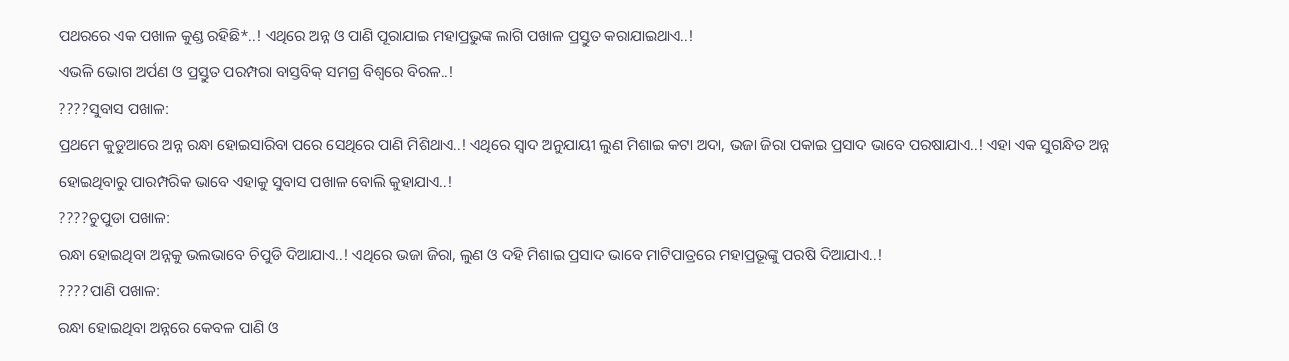ପଥରରେ ଏକ ପଖାଳ କୁଣ୍ଡ ରହିଛି*..! ଏଥିରେ ଅନ୍ନ ଓ ପାଣି ପୂରାଯାଇ ମହାପ୍ରଭୁଙ୍କ ଲାଗି ପଖାଳ ପ୍ରସ୍ତୁତ କରାଯାଇଥାଏ..!
ଏଭଳି ଭୋଗ ଅର୍ପଣ ଓ ପ୍ରସ୍ତୁତ ପରମ୍ପରା ବାସ୍ତବିକ୍ ସମଗ୍ର ବିଶ୍ୱରେ ବିରଳ..!
????ସୁବାସ ପଖାଳ:
ପ୍ରଥମେ କୁଡୁଆରେ ଅନ୍ନ ରନ୍ଧା ହୋଇସାରିବା ପରେ ସେଥିରେ ପାଣି ମିଶିଥାଏ..! ଏଥିରେ ସ୍ୱାଦ ଅନୁଯାୟୀ ଲୁଣ ମିଶାଇ କଟା ଅଦା, ଭଜା ଜିରା ପକାଇ ପ୍ରସାଦ ଭାବେ ପରଷାଯାଏ..! ଏହା ଏକ ସୁଗନ୍ଧିତ ଅନ୍ନ ହୋଇଥିବାରୁ ପାରମ୍ପରିକ ଭାବେ ଏହାକୁ ସୁବାସ ପଖାଳ ବୋଲି କୁହାଯାଏ..!
????ଚୁପୁଡା ପଖାଳ:
ରନ୍ଧା ହୋଇଥିବା ଅନ୍ନକୁ ଭଲଭାବେ ଚିପୁଡି ଦିଆଯାଏ..! ଏଥିରେ ଭଜା ଜିରା, ଲୁଣ ଓ ଦହି ମିଶାଇ ପ୍ରସାଦ ଭାବେ ମାଟିପାତ୍ରରେ ମହାପ୍ରଭୂଙ୍କୁ ପରଷି ଦିଆଯାଏ..!
????ପାଣି ପଖାଳ:
ରନ୍ଧା ହୋଇଥିବା ଅନ୍ନରେ କେବଳ ପାଣି ଓ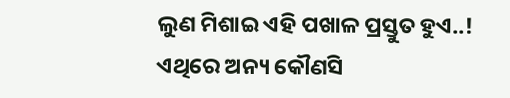ଲୁଣ ମିଶାଇ ଏହି ପଖାଳ ପ୍ରସ୍ତୁତ ହୁଏ..! ଏଥିରେ ଅନ୍ୟ କୌଣସି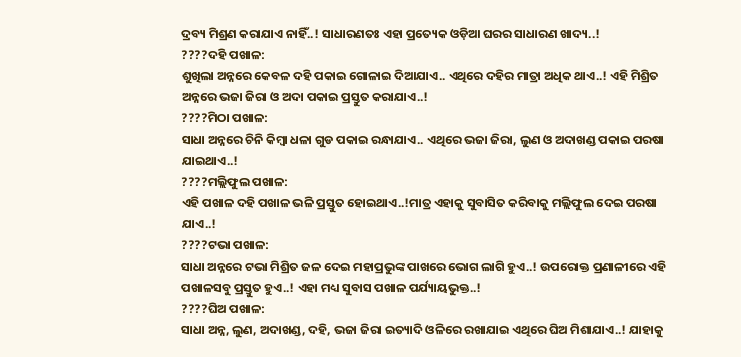ଦ୍ରବ୍ୟ ମିଶ୍ରଣ କରାଯାଏ ନାହିଁ..! ସାଧାରଣତଃ ଏହା ପ୍ରତ୍ୟେକ ଓଡ଼ିଆ ଘରର ସାଧାରଣ ଖାଦ୍ୟ..!
????ଦହି ପଖାଳ:
ଶୁଖିଲା ଅନ୍ନରେ କେବଳ ଦହି ପକାଇ ଗୋଳାଇ ଦିଆଯାଏ.. ଏଥିରେ ଦହିର ମାତ୍ରା ଅଧିକ ଥାଏ..! ଏହି ମିଶ୍ରିତ ଅନ୍ନରେ ଭଜା ଜିରା ଓ ଅଦା ପକାଇ ପ୍ରସ୍ତୁତ କରାଯାଏ..!
????ମିଠା ପଖାଳ:
ସାଧା ଅନ୍ନରେ ଚିନି କିମ୍ବା ଧଳା ଗୁଡ ପକାଇ ରନ୍ଧାଯାଏ.. ଏଥିରେ ଭଜା ଜିରା, ଲୁଣ ଓ ଅଦାଖଣ୍ଡ ପକାଇ ପରଷା ଯାଇଥାଏ..!
????ମଲ୍ଲିଫୁଲ ପଖାଳ:
ଏହି ପଖାଳ ଦହି ପଖାଳ ଭଳି ପ୍ରସ୍ତୁତ ହୋଇଥାଏ..!ମାତ୍ର ଏହାକୁ ସୁବାସିତ କରିବାକୁ ମଲ୍ଲିଫୁଲ ଦେଇ ପରଷା ଯାଏ..!
????ଟଭା ପଖାଳ:
ସାଧା ଅନ୍ନରେ ଟଭା ମିଶ୍ରିତ ଜଳ ଦେଇ ମହାପ୍ରଭୁଙ୍କ ପାଖରେ ଭୋଗ ଲାଗି ହୁଏ..! ଉପରୋକ୍ତ ପ୍ରଣାଳୀରେ ଏହି ପଖାଳସବୁ ପ୍ରସ୍ତୁତ ହୁଏ..! ଏହା ମଧ୍ୟ ସୁବାସ ପଖାଳ ପର୍ଯ୍ୟାୟଭୁକ୍ତ..!
????ଘିଅ ପଖାଳ:
ସାଧା ଅନ୍ନ, ଲୁଣ, ଅଦାଖଣ୍ଡ, ଦହି, ଭଜା ଜିରା ଇତ୍ୟାଦି ଓଳିରେ ରଖାଯାଇ ଏଥିରେ ଘିଅ ମିଶାଯାଏ..! ଯାହାକୁ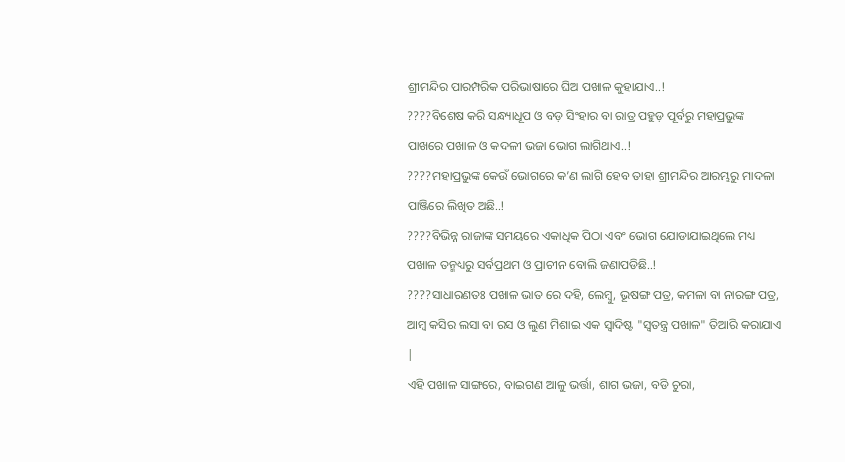ଶ୍ରୀମନ୍ଦିର ପାରମ୍ପରିକ ପରିଭାଷାରେ ଘିଅ ପଖାଳ କୁହାଯାଏ..!
????ବିଶେଷ କରି ସନ୍ଧ୍ୟାଧୂପ ଓ ବଡ଼ ସିଂହାର ବା ରାତ୍ର ପହୁଡ଼ ପୂର୍ବରୁ ମହାପ୍ରଭୁଙ୍କ ପାଖରେ ପଖାଳ ଓ କଦଳୀ ଭଜା ଭୋଗ ଲାଗିଥାଏ..!
????ମହାପ୍ରଭୁଙ୍କ କେଉଁ ଭୋଗରେ କ’ଣ ଲାଗି ହେବ ତାହା ଶ୍ରୀମନ୍ଦିର ଆରମ୍ଭରୁ ମାଦଳା ପାଞ୍ଜିରେ ଲିଖିତ ଅଛି..!
????ବିଭିନ୍ନ ରାଜାଙ୍କ ସମୟରେ ଏକାଧିକ ପିଠା ଏବଂ ଭୋଗ ଯୋଡାଯାଇଥିଲେ ମଧ୍ୟ ପଖାଳ ତନ୍ମଧ୍ୟରୁ ସର୍ବପ୍ରଥମ ଓ ପ୍ରାଚୀନ ବୋଲି ଜଣାପଡିଛି..!
????ସାଧାରଣତଃ ପଖାଳ ଭାତ ରେ ଦହି, ଲେମ୍ବୁ, ଭୂଷଙ୍ଗ ପତ୍ର, କମଳା ବା ନାରଙ୍ଗ ପତ୍ର, ଆମ୍ବ କସିର ଲସା ବା ରସ ଓ ଲୁଣ ମିଶାଇ ଏକ ସ୍ୱାଦିଷ୍ଟ "ସ୍ୱତନ୍ତ୍ର ପଖାଳ" ତିଆରି କରାଯାଏ |
ଏହି ପଖାଳ ସାଙ୍ଗରେ, ବାଇଗଣ ଆଳୁ ଭର୍ତ୍ତା, ଶାଗ ଭଜା, ବଡି ଚୁରା,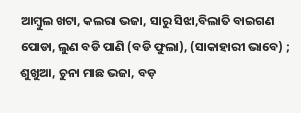ଆମ୍ବୁଲ ଖଟା, କଲରା ଭଜା, ସାରୁ ସିଝା,ବିଲାତି ବାଇଗଣ ପୋଡା, ଲୁଣ ବଡି ପାଣି (ବଡି ଫୁଲା), (ସାକାହାରୀ ଭାବେ) ;
ଶୁଖୁଆ, ଚୁନା ମାଛ ଭଜା, ବଡ଼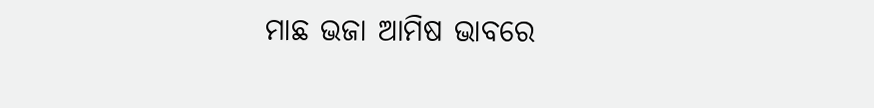ମାଛ ଭଜା ଆମିଷ ଭାବରେ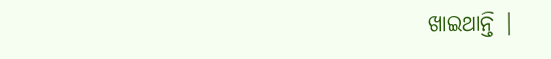ଖାଇଥାନ୍ତି |